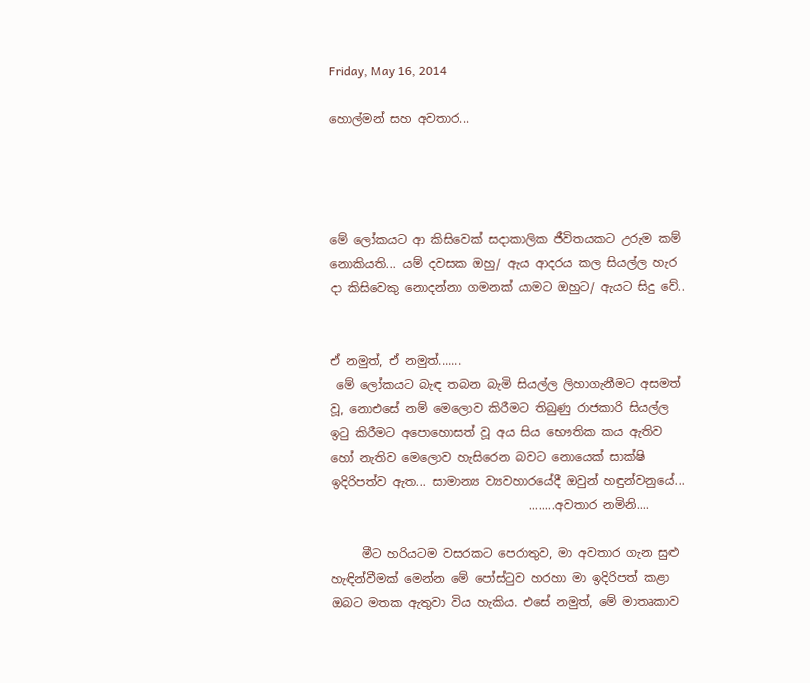Friday, May 16, 2014

හොල්මන් සහ අවතාර...




මේ ලෝකයට ආ කිසිවෙක් සදාකාලික ජීවිතයකට උරුම කම් නොකියති... යම් දවසක ඔහු/ ඇය ආදරය කල සියල්ල හැර දා කිසිවෙකු නොදන්නා ගමනක් යාමට ඔහුට/ ඇයට සිදු වේ..


ඒ නමුත්, ඒ නමුත්.......
 මේ ලෝකයට බැඳ තබන බැමි සියල්ල ලිහාගැනීමට අසමත් වූ, නොඑසේ නම් මෙලොව කිරීමට තිබුණු රාජකාරි සියල්ල ඉටු කිරීමට අපොහොසත් වූ අය සිය භෞතික කය ඇතිව හෝ නැතිව මෙලොව හැසිරෙන බවට නොයෙක් සාක්ෂි ඉදිරිපත්ව ඇත... සාමාන්‍ය ව්‍යවහාරයේදී ඔවුන් හඳුන්වනුයේ...
                                 ........අවතාර නමිනි....

     මීට හරියටම වසරකට පෙරාතුව, මා අවතාර ගැන සුළු හැඳින්වීමක් මෙන්න මේ පෝස්ටුව හරහා මා ඉදිරිපත් කළා ඔබට මතක ඇතුවා විය හැකිය. එසේ නමුත්, මේ මාතෘකාව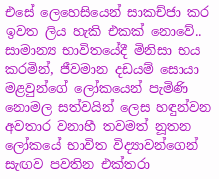එසේ ලෙහෙසියෙන් සාකච්ජා කර ඉවත ලිය හැකි එකක් නොවේ.. සාමාන්‍ය භාවිතයේදී මිනිසා භය කරමින්, ජීවමාන දඩයම් සොයා මළවුන්ගේ ලෝකයෙන් පැමිණි නොමල සත්වයින් ලෙස හඳුන්වන අවතාර වනාහී තවමත් නූතන ලෝකයේ භාවිත විද්‍යාවන්ගෙන් සැඟව පවතින එක්තරා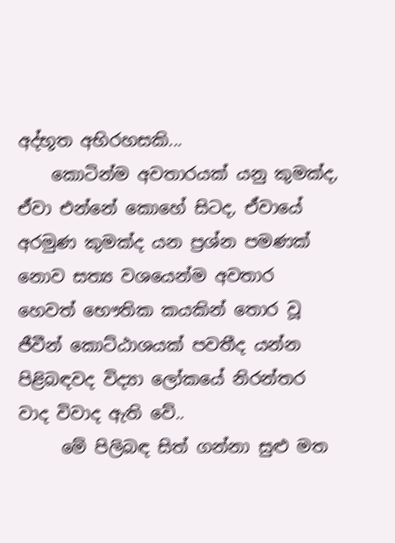අද්භූත අභිරහසකි...
    කොටින්ම අවතාරයක් යනු කුමක්ද, ඒවා එන්නේ කොහේ සිටද, ඒවායේ අරමුණ කුමක්ද යන ප්‍රශ්න පමණක් නොව සත්‍ය වශයෙන්ම අවතාර හෙවත් භෞතික කයකින් තොර වූ ජීවීන් කොට්ඨාශයක් පවතීද යන්න පිළිබඳවද විද්‍යා ලෝකයේ නිරන්තර වාද විවාද ඇති වේ..
     මේ පිලිබඳ සිත් ගන්නා සුළු මත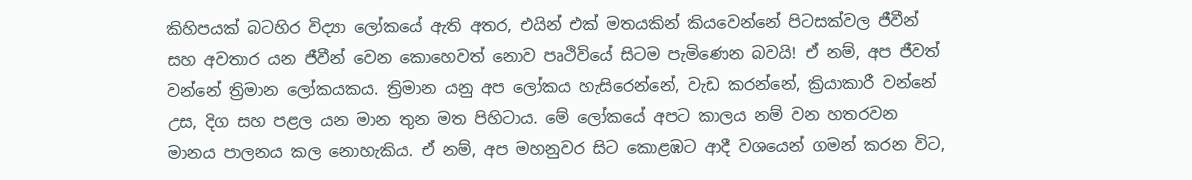කිහිපයක් බටහිර විද්‍යා ලෝකයේ ඇති අතර, එයින් එක් මතයකින් කියවෙන්නේ පිටසක්වල ජීවීන් සහ අවතාර යන ජීවීන් වෙන කොහෙවත් නොව පෘථිවියේ සිටම පැමිණෙන බවයි! ඒ නම්, අප ජීවත් වන්නේ ත්‍රිමාන ලෝකයකය. ත්‍රිමාන යනු අප ලෝකය හැසිරෙන්නේ, වැඩ කරන්නේ, ක්‍රියාකාරී වන්නේ උස, දිග සහ පළල යන මාන තුන මත පිහිටාය. මේ ලෝකයේ අපට කාලය නම් වන හතරවන මානය පාලනය කල නොහැකිය. ඒ නම්, අප මහනුවර සිට කොළඹට ආදී වශයෙන් ගමන් කරන විට,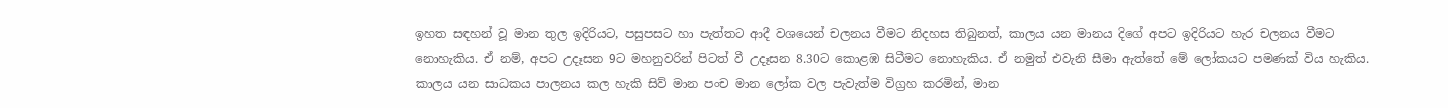ඉහත සඳහන් වූ මාන තුල ඉදිරියට, පසුපසට හා පැත්තට ආදී වශයෙන් චලනය වීමට නිදහස තිබුනත්, කාලය යන මානය දිගේ අපට ඉදිරියට හැර චලනය වීමට නොහැකිය. ඒ නම්, අපට උදෑසන 9ට මහනුවරින් පිටත් වී උදෑසන 8.30ට කොළඹ සිටීමට නොහැකිය. ඒ නමුත් එවැනි සීමා ඇත්තේ මේ ලෝකයට පමණක් විය හැකිය. කාලය යන සාධකය පාලනය කල හැකි සිව් මාන පංච මාන ලෝක වල පැවැත්ම විග්‍රහ කරමින්, මාන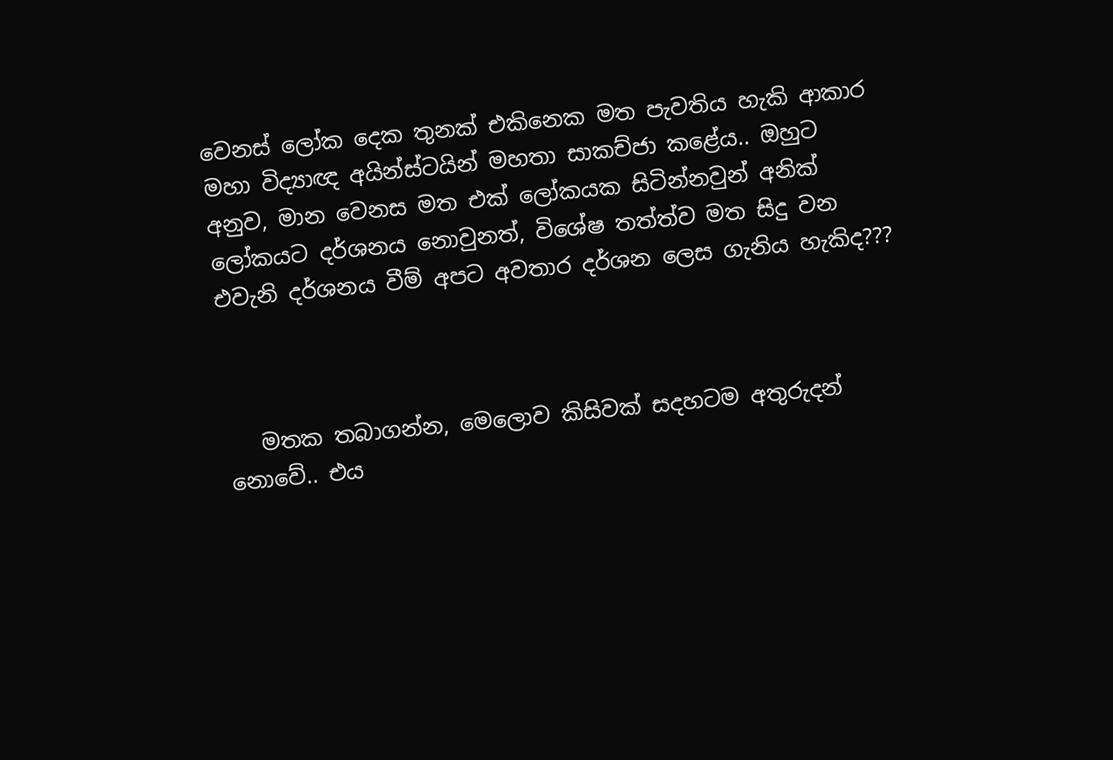වෙනස් ලෝක දෙක තුනක් එකිනෙක මත පැවතිය හැකි ආකාර මහා විද්‍යාඥ අයින්ස්ටයින් මහතා සාකච්ජා කළේය.. ඔහුට අනුව, මාන වෙනස මත එක් ලෝකයක සිටින්නවුන් අනික් ලෝකයට දර්ශනය නොවුනත්, විශේෂ තත්ත්ව මත සිදු වන එවැනි දර්ශනය වීම් අපට අවතාර දර්ශන ලෙස ගැනිය හැකිද???



   මතක තබාගන්න, මෙලොව කිසිවක් සදහටම අතුරුදන් නොවේ.. එය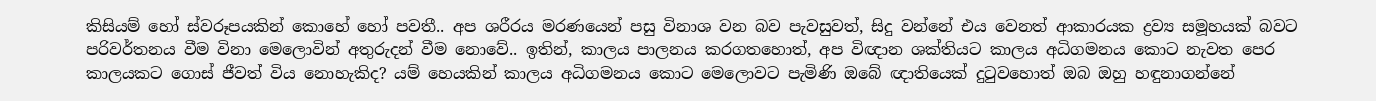කිසියම් හෝ ස්වරූපයකින් කොහේ හෝ පවතී.. අප ශරීරය මරණයෙන් පසු විනාශ වන බව පැවසුවත්, සිදු වන්නේ එය වෙනත් ආකාරයක ද්‍රව්‍ය සමූහයක් බවට පරිවර්තනය වීම විනා මෙලොවින් අතුරුදන් වීම නොවේ.. ඉතින්, කාලය පාලනය කරගතහොත්, අප විඥාන ශක්තියට කාලය අධිගමනය කොට නැවත පෙර කාලයකට ගොස් ජීවත් විය නොහැකිද? යම් හෙයකින් කාලය අධිගමනය කොට මෙලොවට පැමිණි ඔබේ ඥාතියෙක් දුටුවහොත් ඔබ ඔහු හඳුනාගන්නේ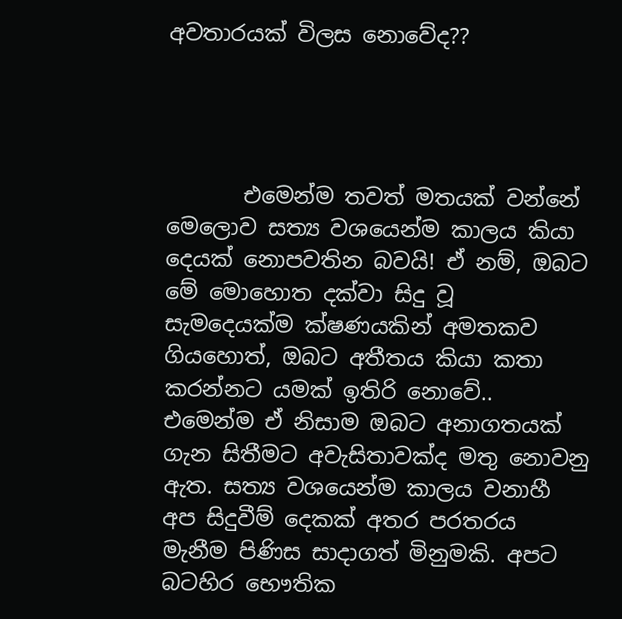අවතාරයක් විලස නොවේද??




       එමෙන්ම තවත් මතයක් වන්නේ මෙලොව සත්‍ය වශයෙන්ම කාලය කියා දෙයක් නොපවතින බවයි! ඒ නම්, ඔබට මේ මොහොත දක්වා සිදු වූ සැමදෙයක්ම ක්ෂණයකින් අමතකව ගියහොත්, ඔබට අතීතය කියා කතා කරන්නට යමක් ඉතිරි නොවේ.. එමෙන්ම ඒ නිසාම ඔබට අනාගතයක් ගැන සිතීමට අවැසිතාවක්ද මතු නොවනු ඇත. සත්‍ය වශයෙන්ම කාලය වනාහී අප සිදුවීම් දෙකක් අතර පරතරය මැනීම පිණිස සාදාගත් මිනුමකි. අපට බටහිර භෞතික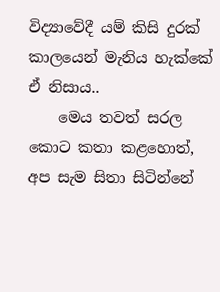විද්‍යාවේදී යම් කිසි දුරක් කාලයෙන් මැනිය හැක්කේ ඒ නිසාය..
    මෙය තවත් සරල කොට කතා කළහොත්, අප සැම සිතා සිටින්නේ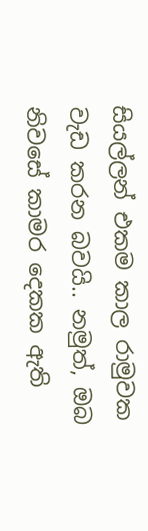සියල්ලන් එකම කාල රාමුවක වැඩ කරන බවයි.. නමුත්, ඔබ නිවසේ කාමර දෙකක ඇති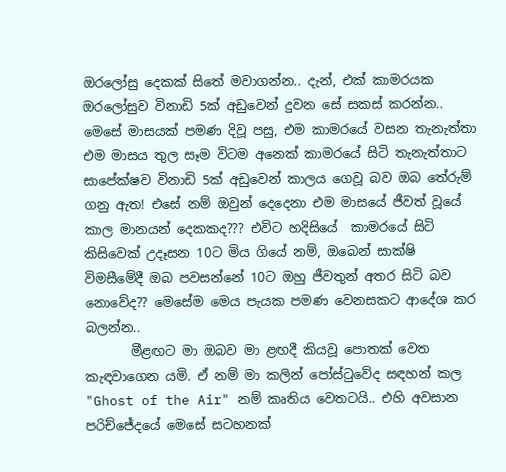ඔරලෝසු දෙකක් සිතේ මවාගන්න.. දැන්, එක් කාමරයක ඔරලෝසුව විනාඩි 5ක් අඩුවෙන් දුවන සේ සකස් කරන්න.. මෙසේ මාසයක් පමණ දිවූ පසු, එම කාමරයේ වසන තැනැත්තා එම මාසය තුල සෑම විටම අනෙක් කාමරයේ සිටි තැනැත්තාට සාපේක්ෂව විනාඩි 5ක් අඩුවෙන් කාලය ගෙවූ බව ඔබ තේරුම් ගනු ඇත! එසේ නම් ඔවුන් දෙදෙනා එම මාසයේ ජීවත් වූයේ කාල මානයන් දෙකකද??? එවිට හදිසියේ  කාමරයේ සිටි කිසිවෙක් උදෑසන 10ට මිය ගියේ නම්, ඔබෙන් සාක්ෂි විමසීමේදී ඔබ පවසන්නේ 10ට ඔහු ජීවතුන් අතර සිටි බව නොවේද?? මෙසේම මෙය පැයක පමණ වෙනසකට ආදේශ කර බලන්න..
       මීළඟට මා ඔබව මා ළඟදී කියවූ පොතක් වෙත කැඳවාගෙන යමි. ඒ නම් මා කලින් පෝස්ටුවේද සඳහන් කල "Ghost of the Air" නම් කෘතිය වෙතටයි.. එහි අවසාන පරිච්ජේදයේ මෙසේ සටහනක්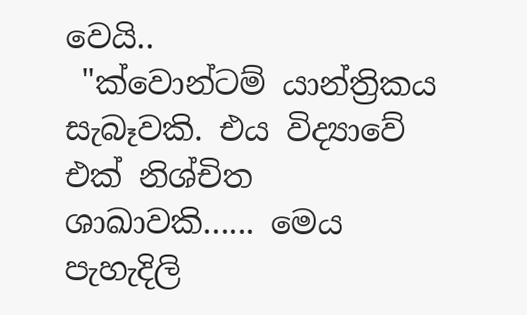වෙයි..
 "ක්වොන්ටම් යාන්ත්‍රිකය සැබෑවකි. එය විද්‍යාවේ එක් නිශ්චිත ශාඛාවකි...... මෙය පැහැදිලි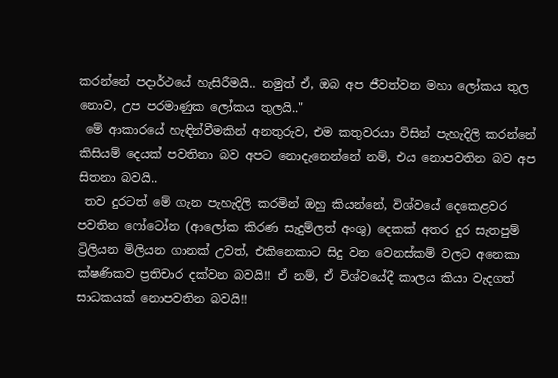කරන්නේ පදාර්ථයේ හැසිරීමයි.. නමුත් ඒ, ඔබ අප ජීවත්වන මහා ලෝකය තුල නොව, උප පරමාණුක ලෝකය තුලයි.."
 මේ ආකාරයේ හැඳින්වීමකින් අනතුරුව, එම කතුවරයා විසින් පැහැදිලි කරන්නේ කිසියම් දෙයක් පවතිනා බව අපට නොදැනෙන්නේ නම්, එය නොපවතින බව අප සිතනා බවයි..
 තව දුරටත් මේ ගැන පැහැදිලි කරමින් ඔහු කියන්නේ, විශ්වයේ දෙකෙළවර පවතින ෆෝටෝන (ආලෝක කිරණ සැදුම්ලත් අංශු) දෙකක් අතර දුර සැතපුම් ට්‍රිලියන මිලියන ගානක් උවත්, එකිනෙකාට සිදු වන වෙනස්කම් වලට අනෙකා ක්ෂණිකව ප්‍රතිචාර දක්වන බවයි!! ඒ නම්, ඒ විශ්වයේදී කාලය කියා වැදගත් සාධකයක් නොපවතින බවයි!!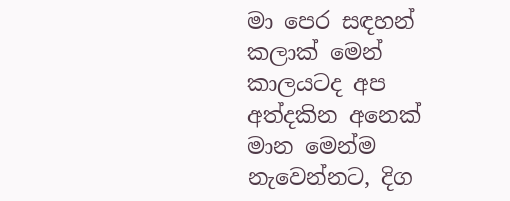මා පෙර සඳහන් කලාක් මෙන් කාලයටද අප අත්දකින අනෙක් මාන මෙන්ම නැවෙන්නට, දිග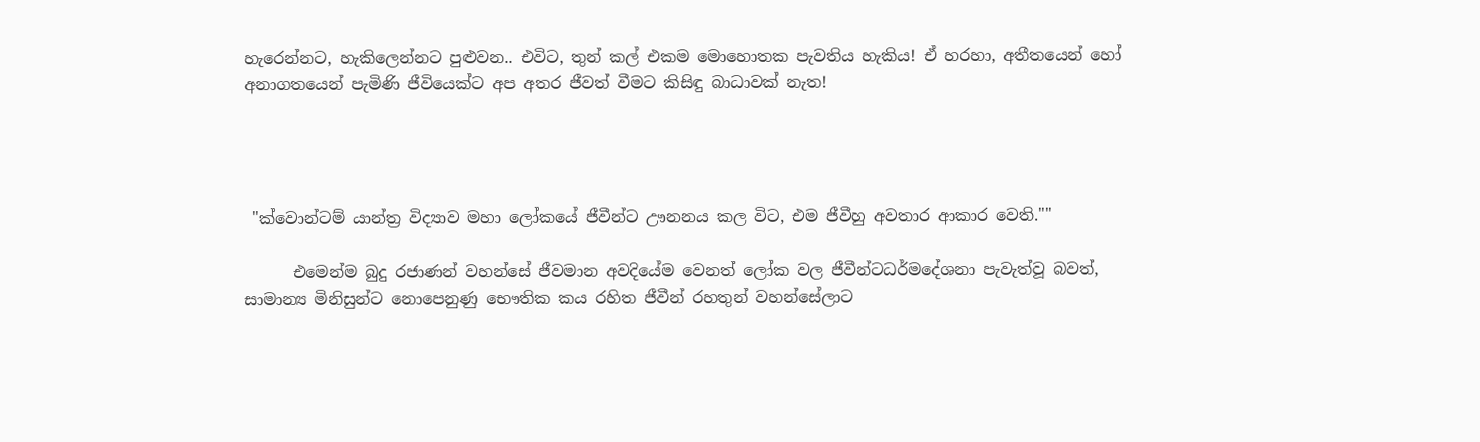හැරෙන්නට, හැකිලෙන්නට පුළුවන.. එවිට, තුන් කල් එකම මොහොතක පැවතිය හැකිය! ඒ හරහා, අතීතයෙන් හෝ අනාගතයෙන් පැමිණි ජීවියෙක්ට අප අතර ජීවත් වීමට කිසිඳු බාධාවක් නැත!




 "ක්වොන්ටම් යාන්ත්‍ර විද්‍යාව මහා ලෝකයේ ජීවීන්ට ඌනනය කල විට, එම ජීවීහු අවතාර ආකාර වෙති.""

      එමෙන්ම බුදු රජාණන් වහන්සේ ජීවමාන අවදියේම වෙනත් ලෝක වල ජීවීන්ටධර්මදේශනා පැවැත්වූ බවත්, සාමාන්‍ය මිනිසුන්ට නොපෙනුණු භෞතික කය රහිත ජීවීන් රහතුන් වහන්සේලාට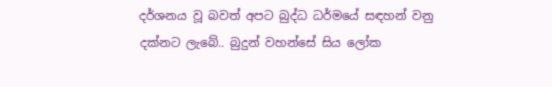දර්ශනය වූ බවත් අපට බුද්ධ ධර්මයේ සඳහන් වනු දක්නට ලැබේ.. බුදුන් වහන්සේ සිය ලෝක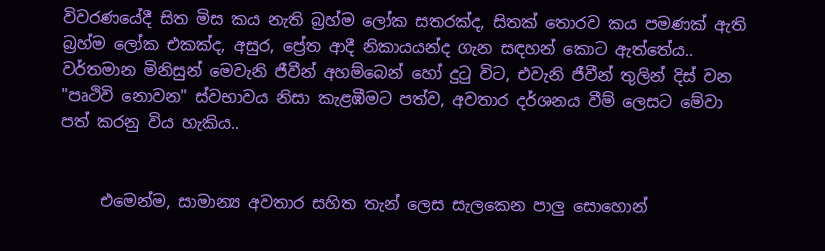විවරණයේදී සිත මිස කය නැති බ්‍රහ්ම ලෝක සතරක්ද, සිතක් තොරව කය පමණක් ඇති බ්‍රහ්ම ලෝක එකක්ද, අසුර, ප්‍රේත ආදී නිකායයන්ද ගැන සඳහන් කොට ඇත්තේය.. වර්තමාන මිනිසුන් මෙවැනි ජීවීන් අහම්බෙන් හෝ දුටු විට, එවැනි ජීවීන් තුලින් දිස් වන "පෘථිවි නොවන" ස්වභාවය නිසා කැළඹීමට පත්ව, අවතාර දර්ශනය වීම් ලෙසට මේවා පත් කරනු විය හැකිය..


     එමෙන්ම, සාමාන්‍ය අවතාර සහිත තැන් ලෙස සැලකෙන පාලු සොහොන්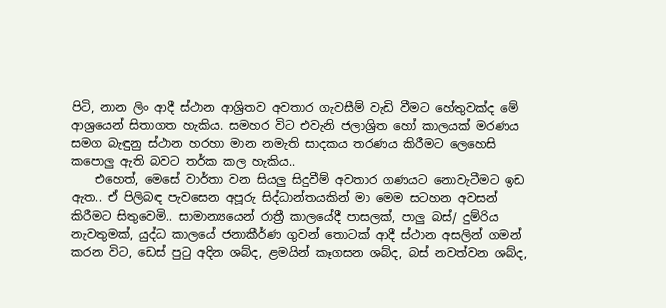පිටි, නාන ලිං ආදී ස්ථාන ආශ්‍රිතව අවතාර ගැවසීම් වැඩි වීමට හේතුවක්ද මේ ආශ්‍රයෙන් සිතාගත හැකිය. සමහර විට එවැනි ජලාශ්‍රිත හෝ කාලයක් මරණය සමග බැඳුනු ස්ථාන හරහා මාන නමැති සාදකය තරණය කිරීමට ලෙහෙසි කපොලු ඇති බවට තර්ක කල හැකිය..
    එහෙත්, මෙසේ වාර්තා වන සියලු සිදුවීම් අවතාර ගණයට නොවැටීමට ඉඩ ඇත.. ඒ පිලිබඳ පැවසෙන අපූරු සිද්ධාන්තයකින් මා මෙම සටහන අවසන් කිරීමට සිතුවෙමි.. සාමාන්‍යයෙන් රාත්‍රී කාලයේදී පාසලක්, පාලු බස්/ දුම්රිය නැවතුමක්, යුද්ධ කාලයේ ජනාකීර්ණ ගුවන් තොටක් ආදී ස්ථාන අසලින් ගමන් කරන විට, ඩෙස් පුටු අදින ශබ්ද, ළමයින් කෑගසන ශබ්ද, බස් නවත්වන ශබ්ද,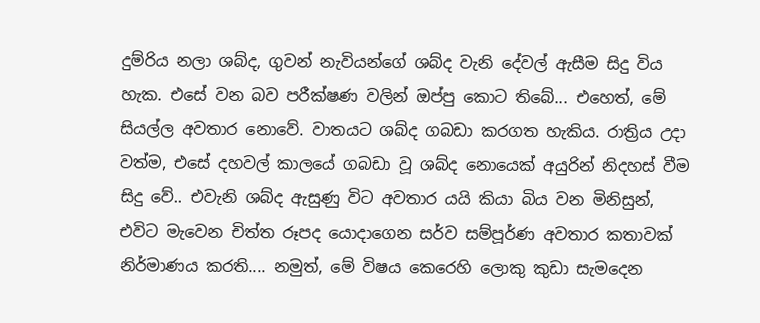දුම්රිය නලා ශබ්ද, ගුවන් නැවියන්ගේ ශබ්ද වැනි දේවල් ඇසීම සිදු විය හැක. එසේ වන බව පරීක්ෂණ වලින් ඔප්පු කොට තිබේ... එහෙත්, මේ සියල්ල අවතාර නොවේ. වාතයට ශබ්ද ගබඩා කරගත හැකිය. රාත්‍රිය උදා වත්ම, එසේ දහවල් කාලයේ ගබඩා වූ ශබ්ද නොයෙක් අයුරින් නිදහස් වීම සිදු වේ.. එවැනි ශබ්ද ඇසුණු විට අවතාර යයි කියා බිය වන මිනිසුන්, එවිට මැවෙන චිත්ත රූපද යොදාගෙන සර්ව සම්පූර්ණ අවතාර කතාවක් නිර්මාණය කරති.... නමුත්, මේ විෂය කෙරෙහි ලොකු කුඩා සැමදෙන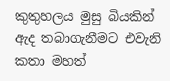කුතුහලය මුසු බියකින් ඇද තබාගැනීමට එවැනි කතා මහත්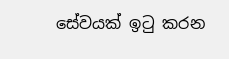සේවයක් ඉටු කරන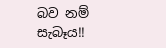බව නම් සැබෑය!!